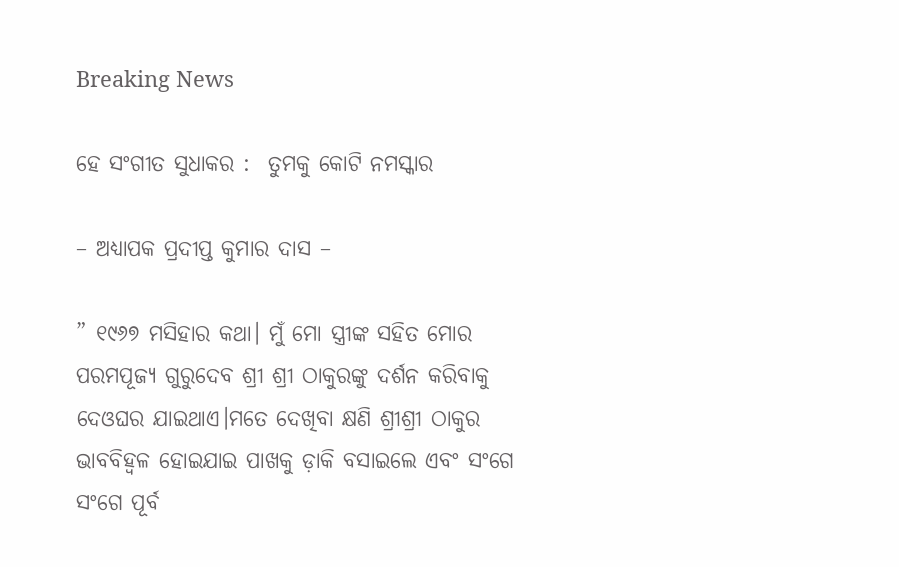Breaking News

ହେ ସଂଗୀତ ସୁଧାକର :  ତୁମକୁ କୋଟି ନମସ୍କାର

– ଅଧ୍ୟାପକ ପ୍ରଦୀପ୍ତ କୁମାର ଦାସ –

” ୧୯୬୭ ମସିହାର କଥା। ମୁଁ ମୋ ସ୍ତ୍ରୀଙ୍କ ସହିତ ମୋର ପରମପୂଜ୍ୟ ଗୁରୁଦେବ ଶ୍ରୀ ଶ୍ରୀ ଠାକୁରଙ୍କୁ ଦର୍ଶନ କରିବାକୁ ଦେଓଘର ଯାଇଥାଏ।ମତେ ଦେଖିବା କ୍ଷଣି ଶ୍ରୀଶ୍ରୀ ଠାକୁର ଭାବବିହ୍ୱଳ ହୋଇଯାଇ ପାଖକୁ ଡ଼ାକି ବସାଇଲେ ଏବଂ ସଂଗେ ସଂଗେ ପୂର୍ବ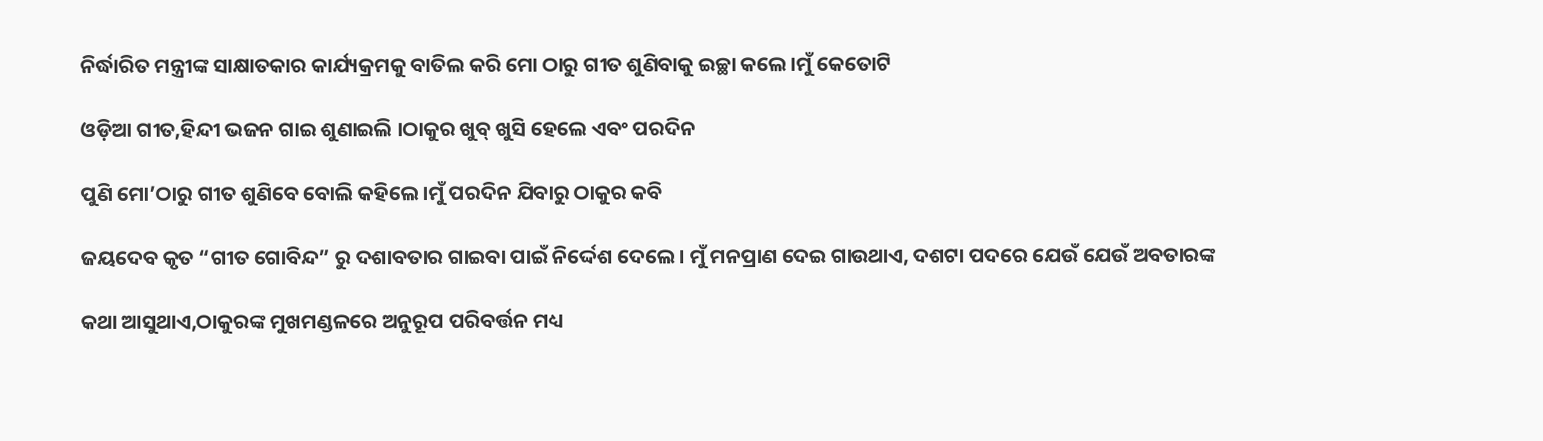ନିର୍ଦ୍ଧାରିତ ମନ୍ତ୍ରୀଙ୍କ ସାକ୍ଷାତକାର କାର୍ଯ୍ୟକ୍ରମକୁ ବାତିଲ କରି ମୋ ଠାରୁ ଗୀତ ଶୁଣିବାକୁ ଇଚ୍ଛା କଲେ।ମୁଁ କେତୋଟି

ଓଡ଼ିଆ ଗୀତ,ହିନ୍ଦୀ ଭଜନ ଗାଇ ଶୁଣାଇଲି ।ଠାକୁର ଖୁବ୍ ଖୁସି ହେଲେ ଏବଂ ପରଦିନ

ପୁଣି ମୋ’ଠାରୁ ଗୀତ ଶୁଣିବେ ବୋଲି କହିଲେ।ମୁଁ ପରଦିନ ଯିବାରୁ ଠାକୁର କବି

ଜୟଦେବ କୃତ “ଗୀତ ଗୋବିନ୍ଦ” ରୁ ଦଶାବତାର ଗାଇବା ପାଇଁ ନିର୍ଦ୍ଦେଶ ଦେଲେ। ମୁଁ ମନପ୍ରାଣ ଦେଇ ଗାଉଥାଏ, ଦଶଟା ପଦରେ ଯେଉଁ ଯେଉଁ ଅବତାରଙ୍କ

କଥା ଆସୁଥାଏ,ଠାକୁରଙ୍କ ମୁଖମଣ୍ଡଳରେ ଅନୁରୂପ ପରିବର୍ତ୍ତନ ମଧ୍ୟ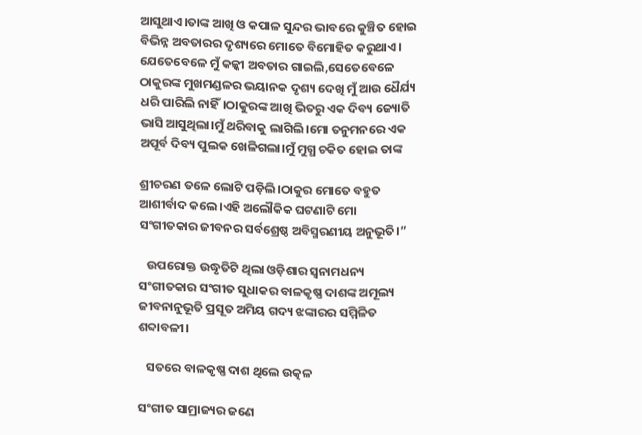ଆସୁଥାଏ।ତାଙ୍କ ଆଖି ଓ କପାଳ ସୁନ୍ଦର ଭାବରେ କୁଞ୍ଚିତ ହୋଇ ବିଭିନ୍ନ ଅବତାରର ଦୃଶ୍ୟରେ ମୋତେ ବିମୋହିତ କରୁଥାଏ। ଯେତେବେଳେ ମୁଁ କଳ୍କୀ ଅବତାର ଗାଇଲି,ସେତେବେଳେ ଠାକୁରଙ୍କ ମୁଖମଣ୍ଡଳର ଭୟାନକ ଦୃଶ୍ୟ ଦେଖି ମୁଁ ଆଉ ଧୈର୍ଯ୍ୟ ଧରି ପାରିଲି ନାହିଁ।ଠାକୁରଙ୍କ ଆଖି ଭିତରୁ ଏକ ଦିବ୍ୟ ଜ୍ୟୋତି ଭାସି ଆସୁଥିଲା।ମୁଁ ଥରିବାକୁ ଲାଗିଲି।ମୋ ତନୁମନରେ ଏକ ଅପୂର୍ବ ଦିବ୍ୟ ପୁଲକ ଖେଳିଗଲା।ମୁଁ ମୁଗ୍ଧ ଚକିତ ହୋଇ ତାଙ୍କ

ଶ୍ରୀଚରଣ ତଳେ ଲୋଟି ପଡ଼ିଲି।ଠାକୁର ମୋତେ ବହୁତ ଆଶୀର୍ବାଦ କଲେ।ଏହି ଅଲୌକିକ ଘଟଣାଟି ମୋ ସଂଗୀତକାର ଜୀବନର ସର୍ବଶ୍ରେଷ୍ଠ ଅବିସ୍ମରଣୀୟ ଅନୁଭୂତି।”

   ଉପରୋକ୍ତ ଉଦ୍ଧୃତିଟି ଥିଲା ଓଡ଼ିଶାର ସ୍ୱନାମଧନ୍ୟ ସଂଗୀତକାର ସଂଗୀତ ସୁଧାକର ବାଳକୃଷ୍ଣ ଦାଶଙ୍କ ଅମୂଲ୍ୟ ଜୀବନାନୁଭୂତି ପ୍ରସୂତ ଅମିୟ ଗଦ୍ୟ ଝଙ୍କାରର ସମ୍ମିଳିତ ଶବ୍ଦାବଳୀ।

   ସତରେ ବାଳକୃଷ୍ଣ ଦାଶ ଥିଲେ ଉତ୍କଳ

ସଂଗୀତ ସାମ୍ରାଜ୍ୟର ଜଣେ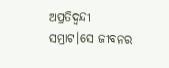ଅପ୍ରତିଦ୍ଵନ୍ଦୀ ସମ୍ରାଟ।ସେ ଜୀବନର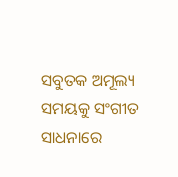ସବୁତକ ଅମୂଲ୍ୟ ସମୟକୁ ସଂଗୀତ ସାଧନାରେ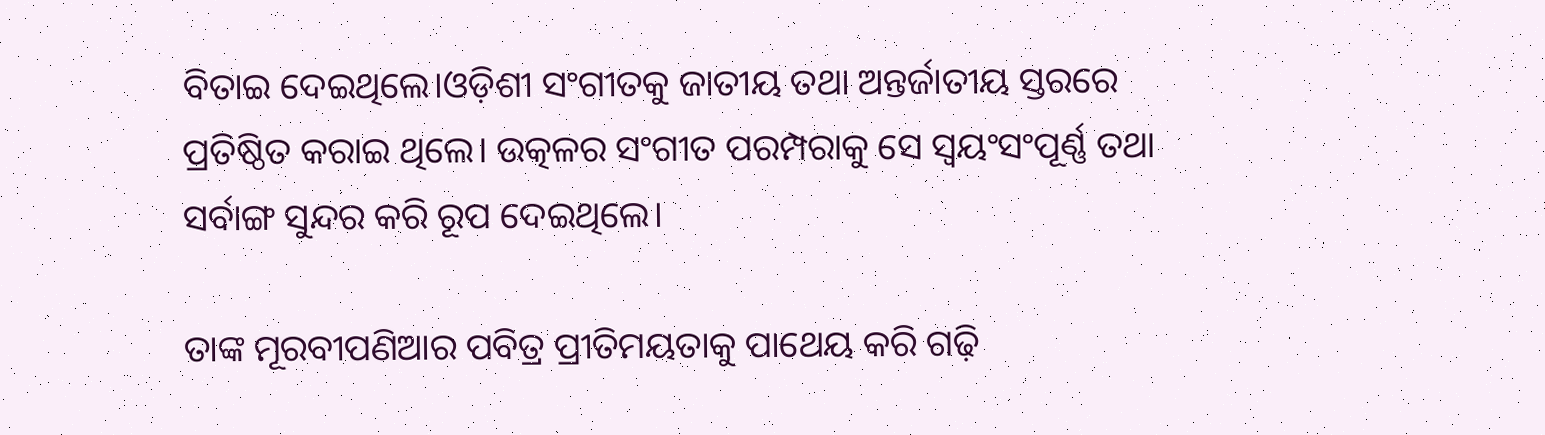ବିତାଇ ଦେଇଥିଲେ।ଓଡ଼ିଶୀ ସଂଗୀତକୁ ଜାତୀୟ ତଥା ଅନ୍ତର୍ଜାତୀୟ ସ୍ତରରେ ପ୍ରତିଷ୍ଠିତ କରାଇ ଥିଲେ। ଉତ୍କଳର ସଂଗୀତ ପରମ୍ପରାକୁ ସେ ସ୍ଵୟଂସଂପୂର୍ଣ୍ଣ ତଥା ସର୍ବାଙ୍ଗ ସୁନ୍ଦର କରି ରୂପ ଦେଇଥିଲେ।

ତାଙ୍କ ମୂରବୀପଣିଆର ପବିତ୍ର ପ୍ରୀତିମୟତାକୁ ପାଥେୟ କରି ଗଢ଼ି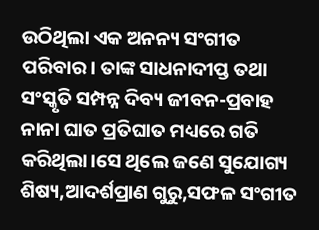ଉଠିଥିଲା ଏକ ଅନନ୍ୟ ସଂଗୀତ ପରିବାର। ତାଙ୍କ ସାଧନାଦୀପ୍ତ ତଥା ସଂସ୍କୃତି ସମ୍ପନ୍ନ ଦିବ୍ୟ ଜୀବନ-ପ୍ରବାହ ନାନା ଘାତ ପ୍ରତିଘାତ ମଧ୍ୟରେ ଗତି କରିଥିଲା।ସେ ଥିଲେ ଜଣେ ସୁଯୋଗ୍ୟ ଶିଷ୍ୟ,ଆଦର୍ଶପ୍ରାଣ ଗୁରୁ,ସଫଳ ସଂଗୀତ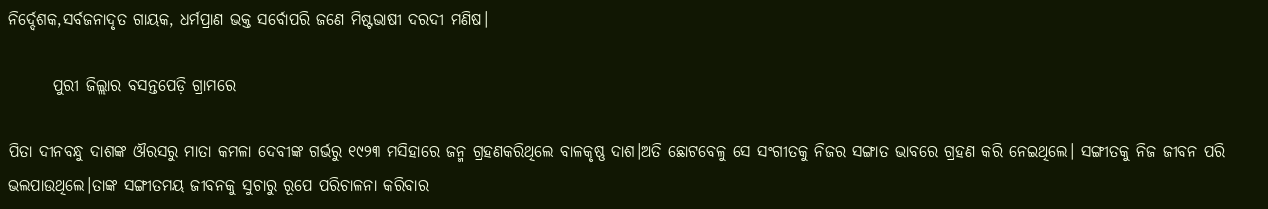ନିର୍ଦ୍ଦେଶକ,ସର୍ବଜନାଦୃତ ଗାୟକ, ଧର୍ମପ୍ରାଣ ଭକ୍ତ ସର୍ବୋପରି ଜଣେ ମିଷ୍ଟଭାଷୀ ଦରଦୀ ମଣିଷ।

       ପୁରୀ ଜିଲ୍ଲାର ବସନ୍ତପେଡ଼ି ଗ୍ରାମରେ

ପିତା ଦୀନବନ୍ଧୁ ଦାଶଙ୍କ ଔରସରୁ ମାତା କମଳା ଦେବୀଙ୍କ ଗର୍ଭରୁ ୧୯୨୩ ମସିହାରେ ଜନ୍ମ ଗ୍ରହଣକରିଥିଲେ ବାଳକୃଷ୍ଣ ଦାଶ।ଅତି ଛୋଟବେଳୁ ସେ ସଂଗୀତକୁ ନିଜର ସଙ୍ଗାତ ଭାବରେ ଗ୍ରହଣ କରି ନେଇଥିଲେ। ସଙ୍ଗୀତକୁ ନିଜ ଜୀବନ ପରି ଭଲପାଉଥିଲେ।ତାଙ୍କ ସଙ୍ଗୀତମୟ ଜୀବନକୁ ସୁଚାରୁ ରୂପେ ପରିଚାଳନା କରିବାର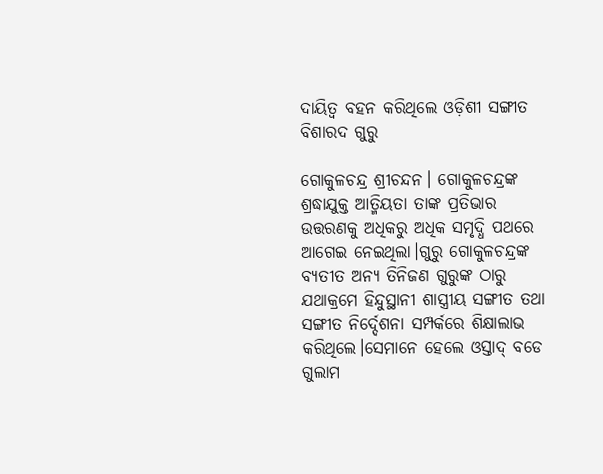ଦାୟିତ୍ବ ବହନ କରିଥିଲେ ଓଡ଼ିଶୀ ସଙ୍ଗୀତ ବିଶାରଦ ଗୁରୁ

ଗୋକୁଳଚନ୍ଦ୍ର ଶ୍ରୀଚନ୍ଦନ। ଗୋକୁଳଚନ୍ଦ୍ରଙ୍କ ଶ୍ରଦ୍ଧାଯୁକ୍ତ ଆତ୍ମିୟତା ତାଙ୍କ ପ୍ରତିଭାର ଉତ୍ତରଣକୁ ଅଧିକରୁ ଅଧିକ ସମୃଦ୍ଧି ପଥରେ ଆଗେଇ ନେଇଥିଲା।ଗୁରୁ ଗୋକୁଳଚନ୍ଦ୍ରଙ୍କ ବ୍ୟତୀତ ଅନ୍ୟ ତିନିଜଣ ଗୁରୁଙ୍କ ଠାରୁ ଯଥାକ୍ରମେ ହିନ୍ଦୁସ୍ଥାନୀ ଶାସ୍ତ୍ରୀୟ ସଙ୍ଗୀତ ତଥା ସଙ୍ଗୀତ ନିର୍ଦ୍ଦେଶନା ସମ୍ପର୍କରେ ଶିକ୍ଷାଲାଭ କରିଥିଲେ।ସେମାନେ ହେଲେ ଓସ୍ତାଦ୍ ବଡେ ଗୁଲାମ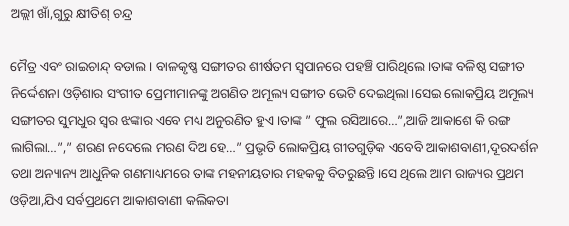ଅଲ୍ଲୀ ଖାଁ,ଗୁରୁ କ୍ଷୀତିଶ୍ ଚନ୍ଦ୍ର

ମୈତ୍ର ଏବଂ ରାଇଚାନ୍ଦ୍ ବଡାଲ। ବାଳକୃଷ୍ଣ ସଙ୍ଗୀତର ଶୀର୍ଷତମ ସ୍ୱପାନରେ ପହଞ୍ଚି ପାରିଥିଲେ।ତାଙ୍କ ବଳିଷ୍ଠ ସଙ୍ଗୀତ ନିର୍ଦ୍ଦେଶନା ଓଡ଼ିଶାର ସଂଗୀତ ପ୍ରେମୀମାନଙ୍କୁ ଅଗଣିତ ଅମୂଲ୍ୟ ସଙ୍ଗୀତ ଭେଟି ଦେଇଥିଲା।ସେଇ ଲୋକପ୍ରିୟ ଅମୂଲ୍ୟ ସଙ୍ଗୀତର ସୁମଧୁର ସ୍ୱର ଝଙ୍କାର ଏବେ ମଧ୍ୟ ଅନୁରଣିତ ହୁଏ।ତାଙ୍କ ” ଫୁଲ ରସିଆରେ…”,ଆଜି ଆକାଶେ କି ରଙ୍ଗ ଲାଗିଲା…”,” ଶରଣ ନଦେଲେ ମରଣ ଦିଅ ହେ…” ପ୍ରଭୃତି ଲୋକପ୍ରିୟ ଗୀତଗୁଡ଼ିକ ଏବେବି ଆକାଶବାଣୀ,ଦୂରଦର୍ଶନ ତଥା ଅନ୍ୟାନ୍ୟ ଆଧୁନିକ ଗଣମାଧ୍ୟମରେ ତାଙ୍କ ମହନୀୟତାର ମହକକୁ ବିତରୁଛନ୍ତି।ସେ ଥିଲେ ଆମ ରାଜ୍ୟର ପ୍ରଥମ ଓଡ଼ିଆ,ଯିଏ ସର୍ବପ୍ରଥମେ ଆକାଶବାଣୀ କଲିକତା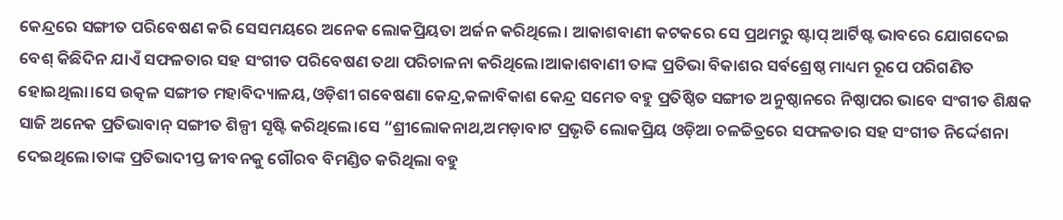କେନ୍ଦ୍ରରେ ସଙ୍ଗୀତ ପରିବେଷଣ କରି ସେସମୟରେ ଅନେକ ଲୋକପ୍ରିୟତା ଅର୍ଜନ କରିଥିଲେ। ଆକାଶବାଣୀ କଟକରେ ସେ ପ୍ରଥମରୁ ଷ୍ଟାପ୍ ଆର୍ଟିଷ୍ଟ ଭାବରେ ଯୋଗଦେଇ ବେଶ୍ କିଛିଦିନ ଯାଏଁ ସଫଳତାର ସହ ସଂଗୀତ ପରିବେଷଣ ତଥା ପରିଚାଳନା କରିଥିଲେ।ଆକାଶବାଣୀ ତାଙ୍କ ପ୍ରତିଭା ବିକାଶର ସର୍ବଶ୍ରେଷ୍ଠ ମାଧ୍ୟମ ରୂପେ ପରିଗଣିତ ହୋଇଥିଲା।ସେ ଉତ୍କଳ ସଙ୍ଗୀତ ମହାବିଦ୍ୟାଳୟ,ଓଡ଼ିଶୀ ଗବେଷଣା କେନ୍ଦ୍ର,କଳାବିକାଶ କେନ୍ଦ୍ର ସମେତ ବହୁ ପ୍ରତିଷ୍ଠିତ ସଙ୍ଗୀତ ଅନୁଷ୍ଠାନରେ ନିଷ୍ଠାପର ଭାବେ ସଂଗୀତ ଶିକ୍ଷକ ସାଜି ଅନେକ ପ୍ରତିଭାବାନ୍ ସଙ୍ଗୀତ ଶିଳ୍ପୀ ସୃଷ୍ଟି କରିଥିଲେ।ସେ “ଶ୍ରୀଲୋକନାଥ,ଅମଡ଼ାବାଟ ପ୍ରଭୃତି ଲୋକପ୍ରିୟ ଓଡ଼ିଆ ଚଳଚ୍ଚିତ୍ରରେ ସଫଳତାର ସହ ସଂଗୀତ ନିର୍ଦ୍ଦେଶନା ଦେଇଥିଲେ।ତାଙ୍କ ପ୍ରତିଭାଦୀପ୍ତ ଜୀବନକୁ ଗୌରବ ବିମଣ୍ଡିତ କରିଥିଲା ବହୁ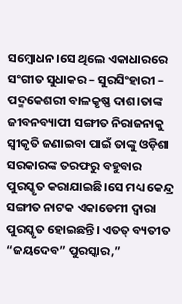ସମ୍ବୋଧନ।ସେ ଥିଲେ ଏକାଧାରରେ ସଂଗୀତ ସୁଧାକର – ସୁରସିଂହାରୀ – ପଦ୍ମକେଶରୀ ବାଳକୃଷ୍ଣ ଦାଶ।ତାଙ୍କ ଜୀବନବ୍ୟାପୀ ସଙ୍ଗୀତ ନିରାଜନାକୁ ସ୍ଵୀକୃତି ଜଣାଇବା ପାଇଁ ତାଙ୍କୁ ଓଡ଼ିଶା ସରକାରଙ୍କ ତରଫରୁ ବହୁବାର ପୁରସ୍କୃତ କରାଯାଇଛି।ସେ ମଧ୍ୟ କେନ୍ଦ୍ର ସଙ୍ଗୀତ ନାଟକ ଏକାଡେମୀ ଦ୍ୱାରା ପୁରସ୍କୃତ ହୋଇଛନ୍ତି। ଏତତ୍ ବ୍ୟତୀତ “ଜୟଦେବ” ପୁରସ୍କାର,”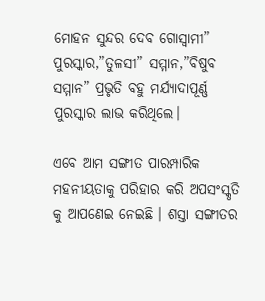ମୋହନ ସୁନ୍ଦର ଦେବ ଗୋସ୍ୱାମୀ” ପୁରସ୍କାର,”ତୁଳସୀ” ସମ୍ମାନ,”ବିଷୁବ ସମ୍ମାନ” ପ୍ରଭୃତି ବହୁ ମର୍ଯ୍ୟାଦାପୂର୍ଣ୍ଣ ପୁରସ୍କାର ଲାଭ କରିଥିଲେ।

ଏବେ ଆମ ସଙ୍ଗୀତ ପାରମ୍ପାରିକ ମହନୀୟତାକୁ ପରିହାର କରି ଅପସଂସ୍କୃତି କୁ ଆପଣେଇ ନେଇଛି । ଶସ୍ତା ସଙ୍ଗୀତର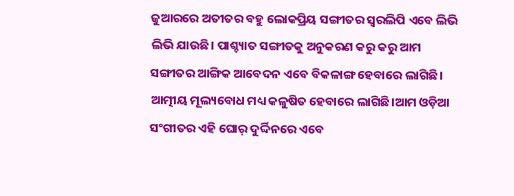ଜୁଆରରେ ଅତୀତର ବହୁ ଲୋକପ୍ରିୟ ସଙ୍ଗୀତର ସ୍ଵରଲିପି ଏବେ ଲିଭି ଲିଭି ଯାଉଛି। ପାଶ୍ଚ୍ୟାତ ସଙ୍ଗୀତକୁ ଅନୁକରଣ କରୁ କରୁ ଆମ ସଙ୍ଗୀତର ଆଙ୍ଗିକ ଆବେଦନ ଏବେ ବିକଳାଙ୍ଗ ହେବାରେ ଲାଗିଛି। ଆତ୍ମୀୟ ମୂଲ୍ୟବୋଧ ମଧ୍ୟ କଳୁଷିତ ହେବାରେ ଲାଗିଛି।ଆମ ଓଡ଼ିଆ ସଂଗୀତର ଏହି ଘୋର୍ ଦୁର୍ଦ୍ଦିନରେ ଏବେ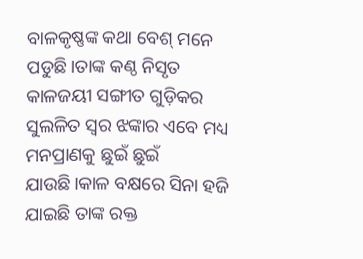ବାଳକୃଷ୍ଣଙ୍କ କଥା ବେଶ୍ ମନେ ପଡୁଛି।ତାଙ୍କ କଣ୍ଠ ନିସୃତ କାଳଜୟୀ ସଙ୍ଗୀତ ଗୁଡ଼ିକର ସୁଲଳିତ ସ୍ୱର ଝଙ୍କାର ଏବେ ମଧ୍ୟ ମନପ୍ରାଣକୁ ଛୁଇଁ ଛୁଇଁ ଯାଉଛି।କାଳ ବକ୍ଷରେ ସିନା ହଜି ଯାଇଛି ତାଙ୍କ ରକ୍ତ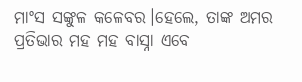ମାଂସ ସଙ୍କୁଳ କଳେବର।ହେଲେ, ତାଙ୍କ ଅମର ପ୍ରତିଭାର ମହ ମହ ବାସ୍ନା ଏବେ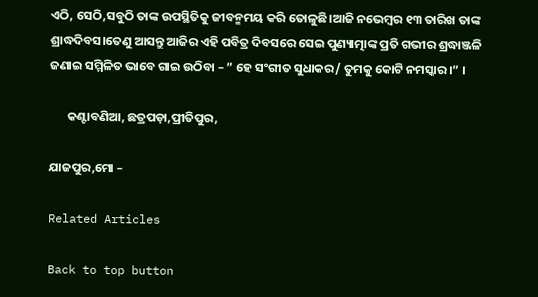ଏଠି, ସେଠି,ସବୁଠି ତାଙ୍କ ଉପସ୍ଥିତିକୁ ଜୀବନ୍ମମୟ କରି ତୋଳୁଛି।ଆଜି ନଭେମ୍ବର ୧୩ ତାରିଖ ତାଙ୍କ ଶ୍ରାଦ୍ଧଦିବସ।ତେଣୁ ଆସନ୍ତୁ ଆଜିର ଏହି ପବିତ୍ର ଦିବସରେ ସେଇ ପୁଣ୍ୟାତ୍ମାଙ୍କ ପ୍ରତି ଗଭୀର ଶ୍ରଦ୍ଧାଞ୍ଜଳି ଜଣାଇ ସମ୍ମିଳିତ ଭାବେ ଗାଇ ଉଠିବା – ” ହେ ସଂଗୀତ ସୁଧାକର/ ତୁମକୁ କୋଟି ନମସ୍କାର।” ।

      କଣ୍ଟାବଣିଆ, ଛତ୍ରପଡ଼ା,ପ୍ରୀତିପୁର,

ଯାଜପୁର,ମୋ –

Related Articles

Back to top button